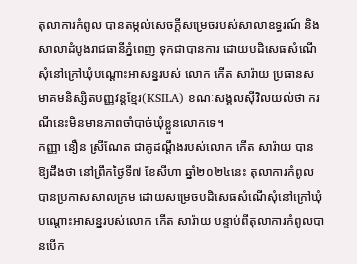តុលាការកំពូល បានតម្កល់សេចក្ដីសម្រេចរបស់សាលាឧទ្ធរណ៍ និងសាលាដំបូងរាជធានីភ្នំពេញ ទុកជាបានការ ដោយបដិសេធសំណើសុំនៅក្រៅឃុំបណ្ដោះអាសន្នរបស់ លោក កើត សារ៉ាយ ប្រធានសមាគមនិស្សិតបញ្ញវន្តខ្មែរ(KSILA) ខណៈសង្គលស៊ីវិលយល់ថា ករណីនេះមិនមានភាពចាំបាច់ឃុំខ្លួនលោកទេ។
កញ្ញា នឿន ស្រីណែត ជាគូដណ្តឹងរបស់លោក កើត សារ៉ាយ បានឱ្យដឹងថា នៅព្រឹកថ្ងៃទី៧ ខែសីហា ឆ្នាំ២០២៤នេះ តុលាការកំពូល បានប្រកាសសាលក្រម ដោយសម្រេចបដិសេធសំណើសុំនៅក្រៅឃុំបណ្តោះអាសន្នរបស់លោក កើត សារ៉ាយ បន្ទាប់ពីតុលាការកំពូលបានបើក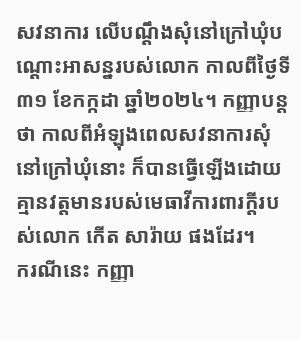សវនាការ លើបណ្តឹងសុំនៅក្រៅឃុំបណ្ដោះអាសន្នរបស់លោក កាលពីថ្ងៃទី៣១ ខែកក្កដា ឆ្នាំ២០២៤។ កញ្ញាបន្តថា កាលពីអំឡុងពេលសវនាការសុំនៅក្រៅឃុំនោះ ក៏បានធ្វើឡើងដោយគ្មានវត្តមានរបស់មេធាវីការពារក្ដីរបស់លោក កើត សារ៉ាយ ផងដែរ។
ករណីនេះ កញ្ញា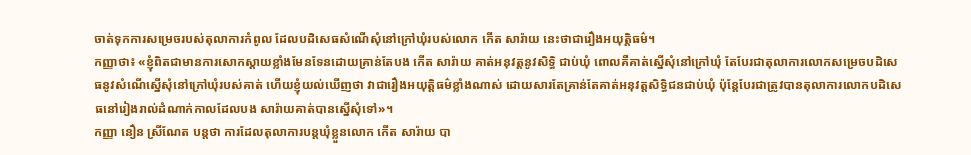ចាត់ទុកការសម្រេចរបស់តុលាការកំពូល ដែលបដិសេធសំណើសុំនៅក្រៅឃុំរបស់លោក កើត សារ៉ាយ នេះថាជារឿងអយុត្តិធម៌។
កញ្ញាថា៖ «ខ្ញុំពិតជាមានការសោកស្ដាយខ្លាំងមែនទែនដោយគ្រាន់តែបង កើត សារ៉ាយ គាត់អនុវត្តនូវសិទ្ធិ ជាប់ឃុំ ពោលគឺគាត់ស្នើសុំនៅក្រៅឃុំ តែបែរជាតុលាការលោកសម្រេចបដិសេធនូវសំណើស្នើសុំនៅក្រៅឃុំរបស់គាត់ ហើយខ្ញុំយល់ឃើញថា វាជារឿងអយុត្តិធម៌ខ្លាំងណាស់ ដោយសារតែគ្រាន់តែគាត់អនុវត្តសិទ្ធិជនជាប់ឃុំ ប៉ុន្តែបែរជាត្រូវបានតុលាការលោកបដិសេធនៅរៀងរាល់ដំណាក់កាលដែលបង សារ៉ាយគាត់បានស្នើសុំទៅ»។
កញ្ញា នឿន ស្រីណែត បន្ដថា ការដែលតុលាការបន្តឃុំខ្លួនលោក កើត សារ៉ាយ បា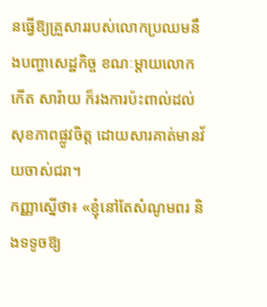នធ្វើឱ្យគ្រួសាររបស់លោកប្រឈមនឹងបញ្ហាសេដ្ឋកិច្ច ខណៈម្ដាយលោក កើត សារ៉ាយ ក៏រងការប៉ះពាល់ដល់សុខភាពផ្លូវចិត្ត ដោយសារគាត់មានវ័យចាស់ជរា។
កញ្ញាស្នើថា៖ «ខ្ញុំនៅតែសំណូមពរ និងទទូចឱ្យ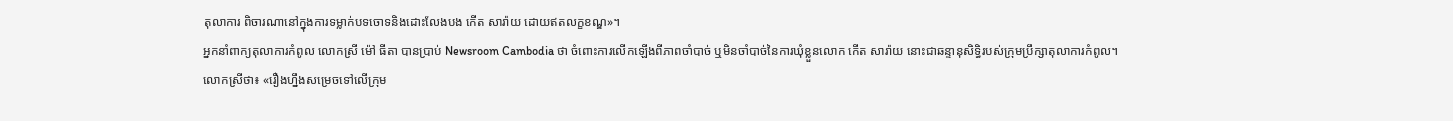តុលាការ ពិចារណានៅក្នុងការទម្លាក់បទចោទនិងដោះលែងបង កើត សារ៉ាយ ដោយឥតលក្ខខណ្ឌ»។
អ្នកនាំពាក្យតុលាការកំពូល លោកស្រី ម៉ៅ ធីតា បានប្រាប់ Newsroom Cambodia ថា ចំពោះការលើកឡើងពីភាពចាំបាច់ ឬមិនចាំបាច់នៃការឃុំខ្លួនលោក កើត សារ៉ាយ នោះជាឆន្ទានុសិទ្ធិរបស់ក្រុមប្រឹក្សាតុលាការកំពូល។
លោកស្រីថា៖ «រឿងហ្នឹងសម្រេចទៅលើក្រុម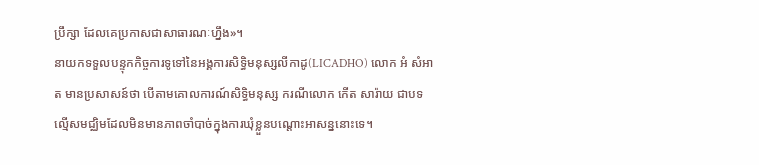ប្រឹក្សា ដែលគេប្រកាសជាសាធារណៈហ្នឹង»។
នាយកទទួលបន្ទុកកិច្ចការទូទៅនៃអង្គការសិទ្ធិមនុស្សលីកាដូ(LICADHO) លោក អំ សំអាត មានប្រសាសន៍ថា បើតាមគោលការណ៍សិទ្ធិមនុស្ស ករណីលោក កើត សារ៉ាយ ជាបទល្មើសមជ្ឈិមដែលមិនមានភាពចាំបាច់ក្នុងការឃុំខ្លួនបណ្ដោះអាសន្ននោះទេ។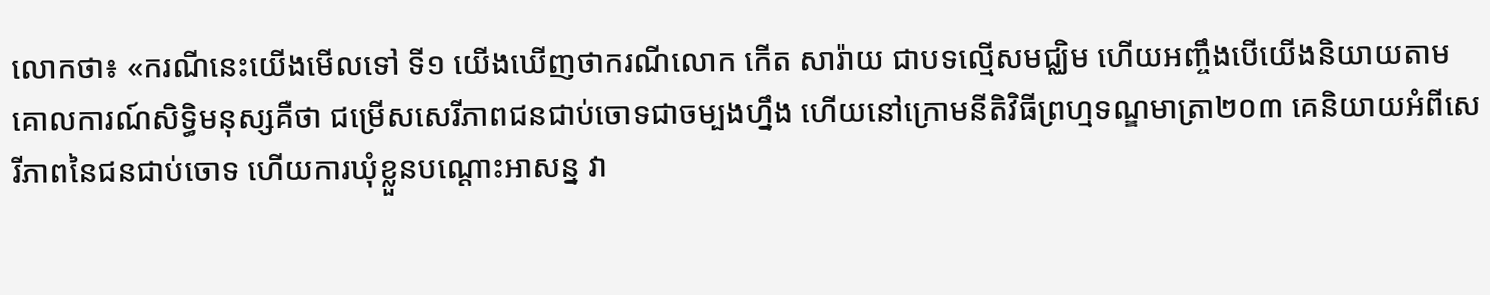លោកថា៖ «ករណីនេះយើងមើលទៅ ទី១ យើងឃើញថាករណីលោក កើត សារ៉ាយ ជាបទល្មើសមជ្ឈិម ហើយអញ្ចឹងបើយើងនិយាយតាមគោលការណ៍សិទ្ធិមនុស្សគឺថា ជម្រើសសេរីភាពជនជាប់ចោទជាចម្បងហ្នឹង ហើយនៅក្រោមនីតិវិធីព្រហ្មទណ្ឌមាត្រា២០៣ គេនិយាយអំពីសេរីភាពនៃជនជាប់ចោទ ហើយការឃុំខ្លួនបណ្ដោះអាសន្ន វា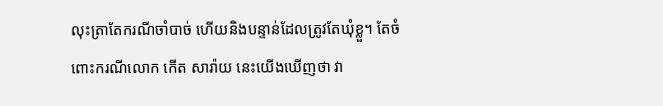លុះត្រាតែករណីចាំបាច់ ហើយនិងបន្ទាន់ដែលត្រូវតែឃុំខ្លួ។ តែចំពោះករណីលោក កើត សារ៉ាយ នេះយើងឃើញថា វា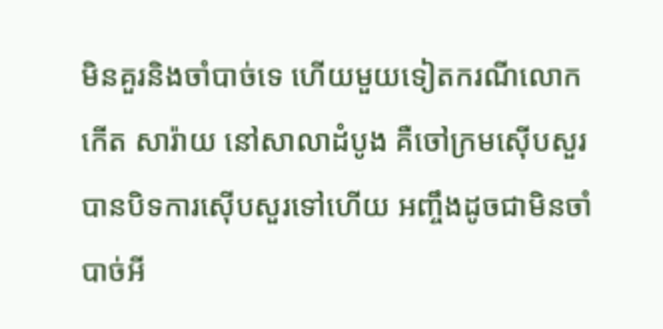មិនគួរនិងចាំបាច់ទេ ហើយមួយទៀតករណីលោក កើត សារ៉ាយ នៅសាលាដំបូង គឺចៅក្រមស៊ើបសួរបានបិទការស៊ើបសួរទៅហើយ អញ្ចឹងដូចជាមិនចាំបាច់អី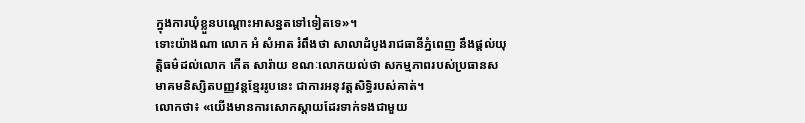ក្នុងការឃុំខ្លួនបណ្ដោះអាសន្នតទៅទៀតទេ»។
ទោះយ៉ាងណា លោក អំ សំអាត រំពឹងថា សាលាដំបូងរាជធានីភ្នំពេញ នឹងផ្ដល់យុត្តិធម៌ដល់លោក កើត សារ៉ាយ ខណៈលោកយល់ថា សកម្មភាពរបស់ប្រធានសមាគមនិស្សិតបញ្ញវន្តខ្មែររូបនេះ ជាការអនុវត្តសិទ្ធិរបស់គាត់។
លោកថា៖ «យើងមានការសោកស្ដាយដែរទាក់ទងជាមួយ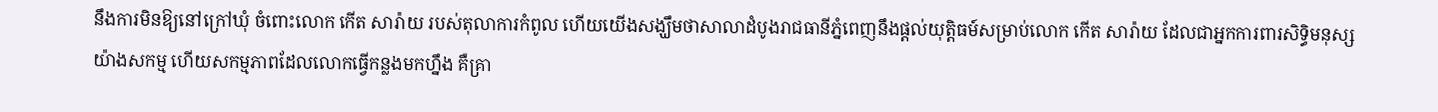នឹងការមិនឱ្យនៅក្រៅឃុំ ចំពោះលោក កើត សារ៉ាយ របស់តុលាការកំពូល ហើយយើងសង្ឃឹមថាសាលាដំបូងរាជធានីភ្នំពេញនឹងផ្ដល់យុត្តិធម៍សម្រាប់លោក កើត សារ៉ាយ ដែលជាអ្នកការពារសិទ្ធិមនុស្សយ៉ាងសកម្ម ហើយសកម្មភាពដែលលោកធ្វើកន្លងមកហ្នឹង គឺគ្រា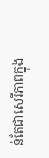ន់តែជាសេរីភាពក្នុង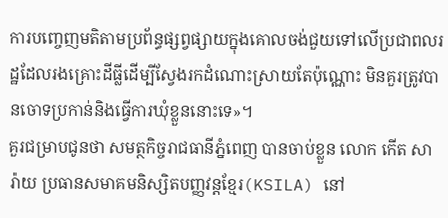ការបញ្ចេញមតិតាមប្រព័ន្ធផ្សព្វផ្សាយក្នុងគោលចង់ជួយទៅលើប្រជាពលរដ្ឋដែលរងគ្រោះដីធ្លីដើម្បីស្វែងរកដំណោះស្រាយតែប៉ុណ្ណោះ មិនគួរត្រូវបានចោទប្រកាន់និងធ្វើការឃុំខ្លួននោះទេ»។
គួរជម្រាបជូនថា សមត្ថកិច្ចរាជធានីភ្នំពេញ បានចាប់ខ្លួន លោក កើត សារ៉ាយ ប្រធានសមាគមនិស្សិតបញ្ញវន្តខ្មែរ(KSILA) នៅ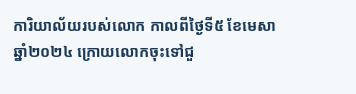ការិយាល័យរបស់លោក កាលពីថ្ងៃទី៥ ខែមេសា ឆ្នាំ២០២៤ ក្រោយលោកចុះទៅជួ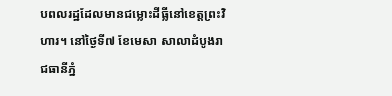បពលរដ្ឋដែលមានជម្លោះដីធ្លីនៅខេត្តព្រះវិហារ។ នៅថ្ងៃទី៧ ខែមេសា សាលាដំបូងរាជធានីភ្នំ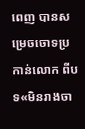ពេញ បានសម្រេចចោទប្រកាន់លោក ពីបទ«មិនរាងចា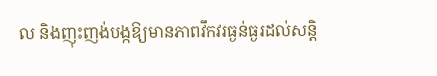ល និងញុះញង់បង្កឱ្យមានភាពវឹកវរធ្ងន់ធ្ងរដល់សន្តិ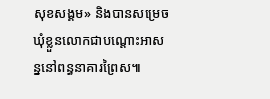សុខសង្គម» និងបានសម្រេចឃុំខ្លួនលោកជាបណ្តោះអាសន្ននៅពន្ធនាគារព្រៃស៕